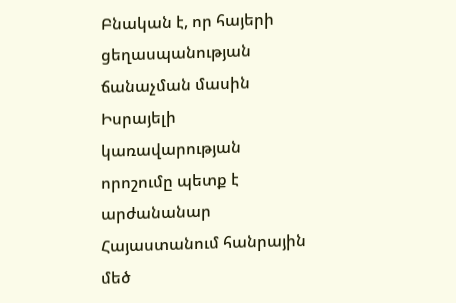Բնական է, որ հայերի ցեղասպանության ճանաչման մասին Իսրայելի կառավարության որոշումը պետք է արժանանար Հայաստանում հանրային մեծ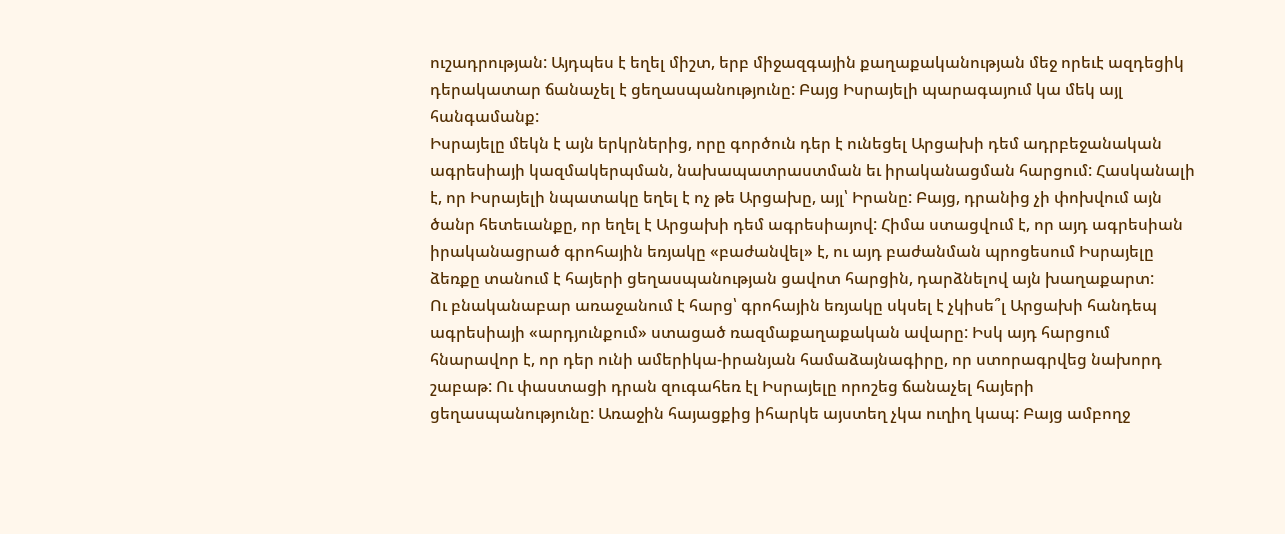ուշադրության: Այդպես է եղել միշտ, երբ միջազգային քաղաքականության մեջ որեւէ ազդեցիկ դերակատար ճանաչել է ցեղասպանությունը: Բայց Իսրայելի պարագայում կա մեկ այլ հանգամանք:
Իսրայելը մեկն է այն երկրներից, որը գործուն դեր է ունեցել Արցախի դեմ ադրբեջանական ագրեսիայի կազմակերպման, նախապատրաստման եւ իրականացման հարցում: Հասկանալի է, որ Իսրայելի նպատակը եղել է ոչ թե Արցախը, այլ՝ Իրանը: Բայց, դրանից չի փոխվում այն ծանր հետեւանքը, որ եղել է Արցախի դեմ ագրեսիայով: Հիմա ստացվում է, որ այդ ագրեսիան իրականացրած գրոհային եռյակը «բաժանվել» է, ու այդ բաժանման պրոցեսում Իսրայելը ձեռքը տանում է հայերի ցեղասպանության ցավոտ հարցին, դարձնելով այն խաղաքարտ:
Ու բնականաբար առաջանում է հարց՝ գրոհային եռյակը սկսել է չկիսե՞լ Արցախի հանդեպ ագրեսիայի «արդյունքում» ստացած ռազմաքաղաքական ավարը: Իսկ այդ հարցում հնարավոր է, որ դեր ունի ամերիկա-իրանյան համաձայնագիրը, որ ստորագրվեց նախորդ շաբաթ: Ու փաստացի դրան զուգահեռ էլ Իսրայելը որոշեց ճանաչել հայերի ցեղասպանությունը: Առաջին հայացքից իհարկե այստեղ չկա ուղիղ կապ: Բայց ամբողջ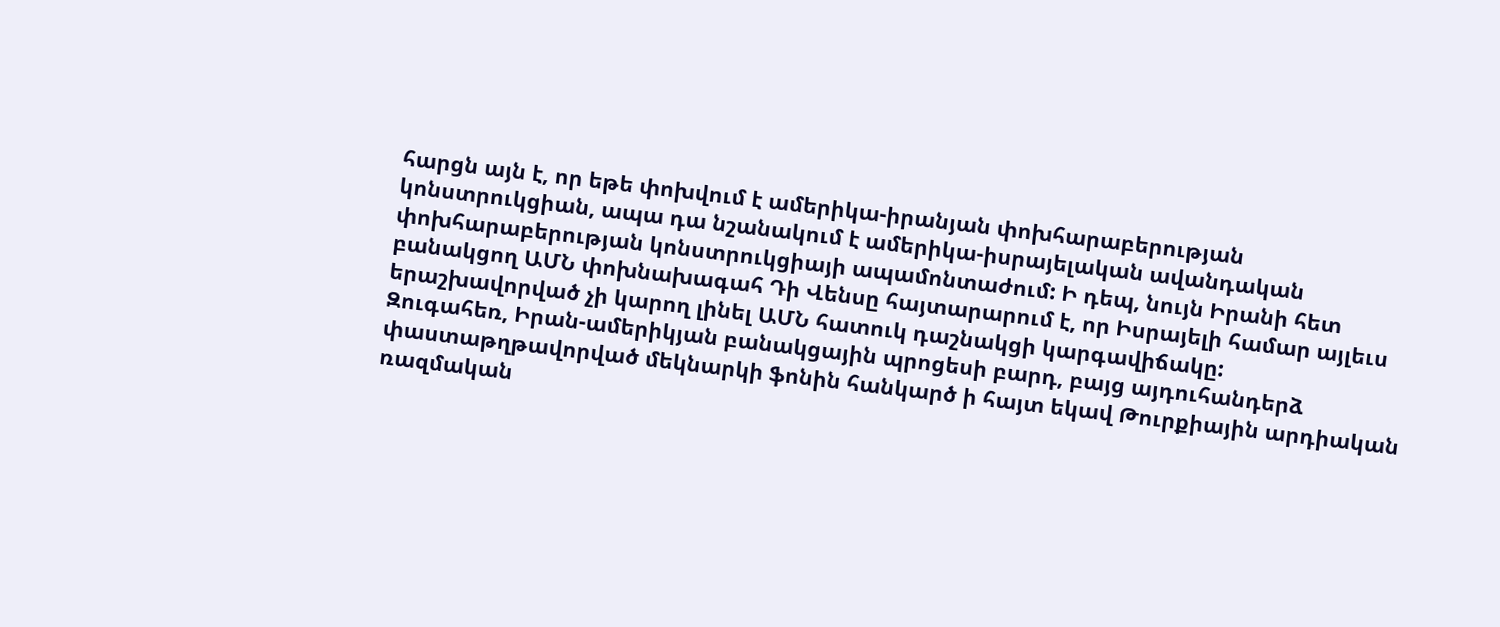հարցն այն է, որ եթե փոխվում է ամերիկա-իրանյան փոխհարաբերության կոնստրուկցիան, ապա դա նշանակում է ամերիկա-իսրայելական ավանդական փոխհարաբերության կոնստրուկցիայի ապամոնտաժում: Ի դեպ, նույն Իրանի հետ բանակցող ԱՄՆ փոխնախագահ Դի Վենսը հայտարարում է, որ Իսրայելի համար այլեւս երաշխավորված չի կարող լինել ԱՄՆ հատուկ դաշնակցի կարգավիճակը:
Զուգահեռ, Իրան-ամերիկյան բանակցային պրոցեսի բարդ, բայց այդուհանդերձ փաստաթղթավորված մեկնարկի ֆոնին հանկարծ ի հայտ եկավ Թուրքիային արդիական ռազմական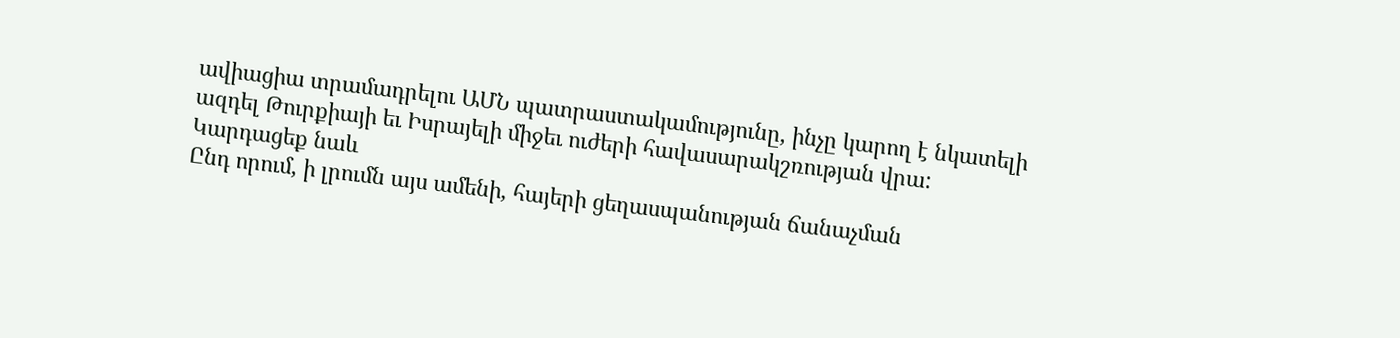ավիացիա տրամադրելու ԱՄՆ պատրաստակամությունը, ինչը կարող է նկատելի ազդել Թուրքիայի եւ Իսրայելի միջեւ ուժերի հավասարակշռության վրա:
Կարդացեք նաև
Ընդ որում, ի լրումն այս ամենի, հայերի ցեղասպանության ճանաչման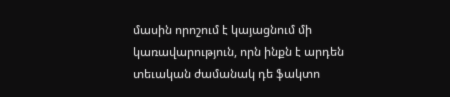մասին որոշում է կայացնում մի կառավարություն, որն ինքն է արդեն տեւական ժամանակ դե ֆակտո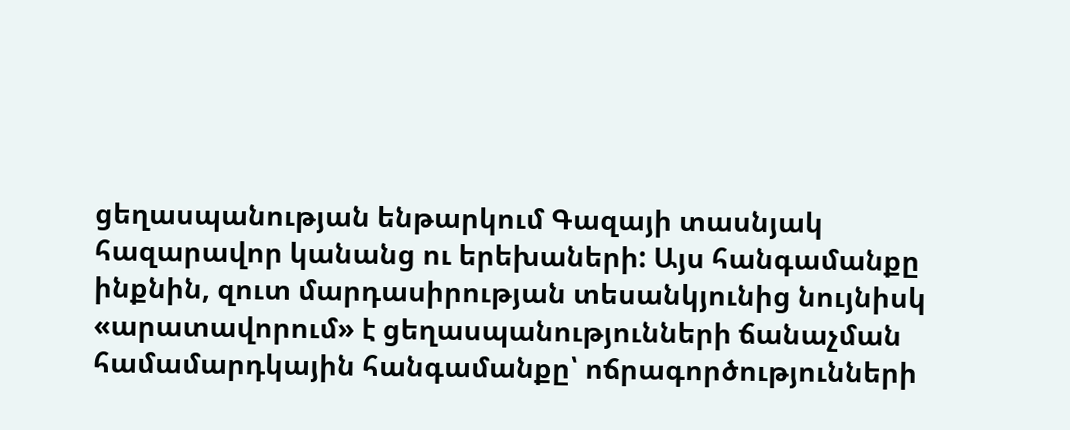ցեղասպանության ենթարկում Գազայի տասնյակ հազարավոր կանանց ու երեխաների: Այս հանգամանքը ինքնին, զուտ մարդասիրության տեսանկյունից նույնիսկ «արատավորում» է ցեղասպանությունների ճանաչման համամարդկային հանգամանքը՝ ոճրագործությունների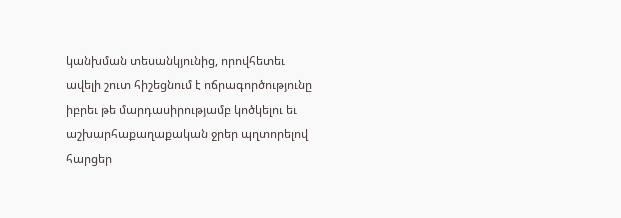կանխման տեսանկյունից, որովհետեւ ավելի շուտ հիշեցնում է ոճրագործությունը իբրեւ թե մարդասիրությամբ կոծկելու եւ աշխարհաքաղաքական ջրեր պղտորելով հարցեր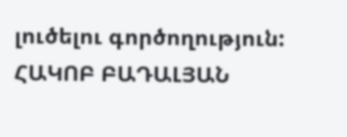լուծելու գործողություն:
ՀԱԿՈԲ ԲԱԴԱԼՅԱՆ